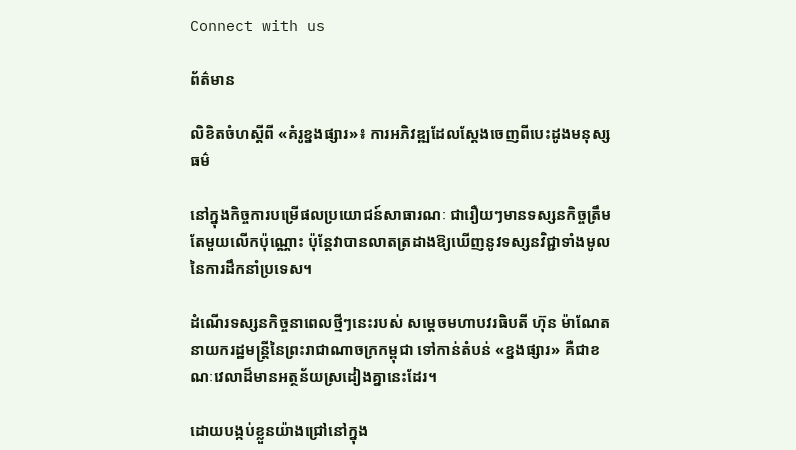Connect with us

ព័ត៌មាន

លិខិតចំហស្តីពី «គំរូខ្នងផ្សារ»៖ ការអភិវឌ្ឍដែលស្តែងចេញពីបេះដូងមនុស្សធម៌

នៅក្នុងកិច្ចការបម្រើផលប្រយោជន៍សាធារណៈ ជារឿយៗមានទស្សនកិច្ចត្រឹមតែមួយលើកប៉ុណ្ណោះ ប៉ុន្តែវាបានលាតត្រដាងឱ្យឃើញនូវទស្សនវិជ្ជាទាំងមូលនៃការដឹកនាំប្រទេស។

ដំណើរទស្សនកិច្ចនាពេលថ្មីៗនេះរបស់ សម្តេចមហាបវរធិបតី ហ៊ុន ម៉ាណែត នាយករដ្ឋមន្ត្រីនៃព្រះរាជាណាចក្រកម្ពុជា ទៅកាន់តំបន់ «ខ្នងផ្សារ» គឺជាខណៈវេលាដ៏មានអត្ថន័យស្រដៀងគ្នានេះដែរ។

ដោយបង្កប់ខ្លួនយ៉ាងជ្រៅនៅក្នុង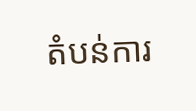តំបន់ការ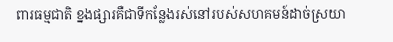ពារធម្មជាតិ ខ្នងផ្សារគឺជាទីកន្លែងរស់នៅរបស់សហគមន៍ដាច់ស្រយា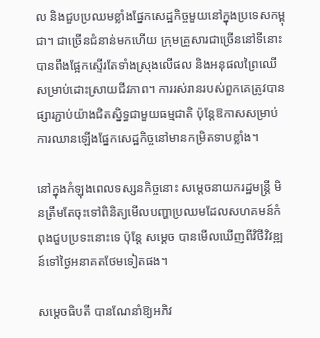ល និងជួបប្រឈមខ្លាំងផ្នែកសេដ្ឋកិច្ចមួយនៅក្នុងប្រទេសកម្ពុជា។ ជាច្រើនជំនាន់មកហើយ ក្រុមគ្រួសារជាច្រើននៅទីនោះបានពឹងផ្អែកស្ទើរតែទាំងស្រុងលើផល និងអនុផលព្រៃឈើសម្រាប់ដោះស្រាយជីវភាព។ ការរស់រានរបស់ពួកគេត្រូវបានផ្សារភ្ជាប់យ៉ាងជិតស្និទ្ធជាមួយធម្មជាតិ ប៉ុន្តែឱកាសសម្រាប់ការឈានឡើងផ្នែកសេដ្ឋកិច្ចនៅមានកម្រិតទាបខ្លាំង។

នៅក្នុងកំឡុងពេលទស្សនកិច្ចនោះ សម្តេចនាយករដ្ឋមន្ត្រី មិនត្រឹមតែចុះទៅពិនិត្យមើលបញ្ហាប្រឈមដែលសហគមន៍កំពុងជួបប្រទះនោះទេ ប៉ុន្តែ សម្តេច បានមើលឃើញពីវិថីវិវឌ្ឍន៍ទៅថ្ងៃអនាគតថែមទៀតផង។

សម្តេចធិបតី បានណែនាំឱ្យអភិវ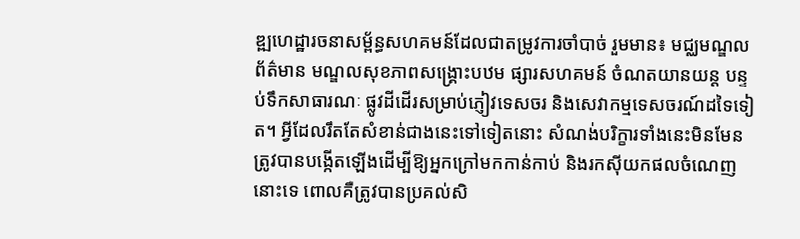ឌ្ឍហេដ្ឋារចនាសម្ព័ន្ធសហគមន៍ដែលជាតម្រូវការចាំបាច់ រួមមាន៖ មជ្ឈមណ្ឌលព័ត៌មាន មណ្ឌលសុខភាពសង្គ្រោះបឋម ផ្សារសហគមន៍ ចំណតយានយន្ត បន្ទប់ទឹកសាធារណៈ ផ្លូវដីដើរសម្រាប់ភ្ញៀវទេសចរ និងសេវាកម្មទេសចរណ៍ដទៃទៀត។ អ្វីដែលរឹតតែសំខាន់ជាងនេះទៅទៀតនោះ សំណង់បរិក្ខារទាំងនេះមិនមែនត្រូវបានបង្កើតឡើងដើម្បីឱ្យអ្នកក្រៅមកកាន់កាប់ និងរកស៊ីយកផលចំណេញនោះទេ ពោលគឺត្រូវបានប្រគល់សិ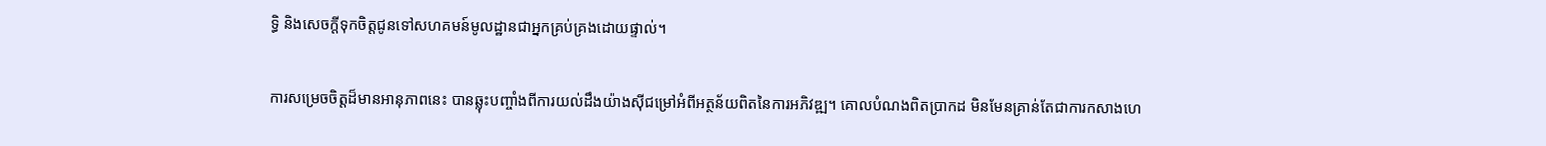ទ្ធិ និងសេចក្តីទុកចិត្តជូនទៅសហគមន៍មូលដ្ឋានជាអ្នកគ្រប់គ្រងដោយផ្ទាល់។

ការសម្រេចចិត្តដ៏មានអានុភាពនេះ បានឆ្លុះបញ្ចាំងពីការយល់ដឹងយ៉ាងស៊ីជម្រៅអំពីអត្ថន័យពិតនៃការអភិវឌ្ឍ។ គោលបំណងពិតប្រាកដ មិនមែនគ្រាន់តែជាការកសាងហេ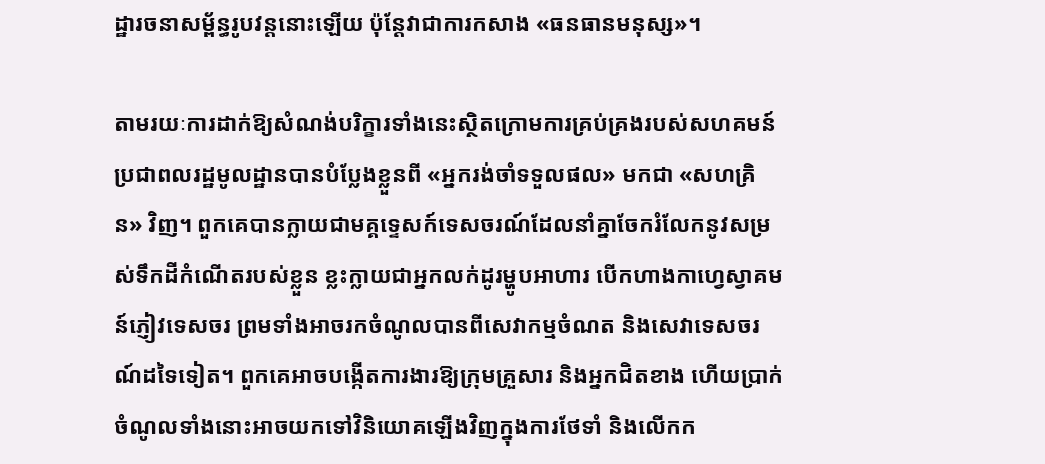ដ្ឋារចនាសម្ព័ន្ធរូបវន្តនោះឡើយ ប៉ុន្តែវាជាការកសាង «ធនធានមនុស្ស»។

តាមរយៈការដាក់ឱ្យសំណង់បរិក្ខារទាំងនេះស្ថិតក្រោមការគ្រប់គ្រងរបស់សហគមន៍ ប្រជាពលរដ្ឋមូលដ្ឋានបានបំប្លែងខ្លួនពី «អ្នករង់ចាំទទួលផល» មកជា «សហគ្រិន» វិញ។ ពួកគេបានក្លាយជាមគ្គទ្ទេសក៍ទេសចរណ៍ដែលនាំគ្នាចែករំលែកនូវសម្រស់ទឹកដីកំណើតរបស់ខ្លួន ខ្លះក្លាយជាអ្នកលក់ដូរម្ហូបអាហារ បើកហាងកាហ្វេស្វាគមន៍ភ្ញៀវទេសចរ ព្រមទាំងអាចរកចំណូលបានពីសេវាកម្មចំណត និងសេវាទេសចរណ៍ដទៃទៀត។ ពួកគេអាចបង្កើតការងារឱ្យក្រុមគ្រួសារ និងអ្នកជិតខាង ហើយប្រាក់ចំណូលទាំងនោះអាចយកទៅវិនិយោគឡើងវិញក្នុងការថែទាំ និងលើកក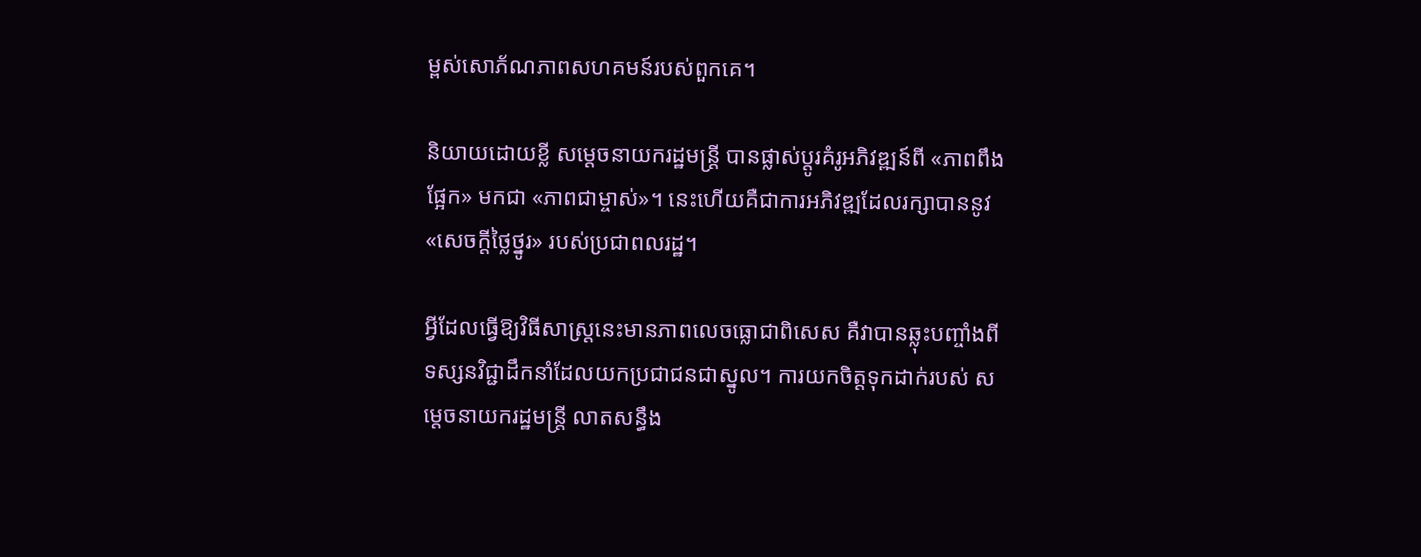ម្ពស់សោភ័ណភាពសហគមន៍របស់ពួកគេ។

និយាយដោយខ្លី សម្តេចនាយករដ្ឋមន្ត្រី បានផ្លាស់ប្តូរគំរូអភិវឌ្ឍន៍ពី «ភាពពឹងផ្អែក» មកជា «ភាពជាម្ចាស់»។ នេះហើយគឺជាការអភិវឌ្ឍដែលរក្សាបាននូវ «សេចក្តីថ្លៃថ្នូរ» របស់ប្រជាពលរដ្ឋ។

អ្វីដែលធ្វើឱ្យវិធីសាស្ត្រនេះមានភាពលេចធ្លោជាពិសេស គឺវាបានឆ្លុះបញ្ចាំងពីទស្សនវិជ្ជាដឹកនាំដែលយកប្រជាជនជាស្នូល។ ការយកចិត្តទុកដាក់របស់ សម្តេចនាយករដ្ឋមន្ត្រី លាតសន្ធឹង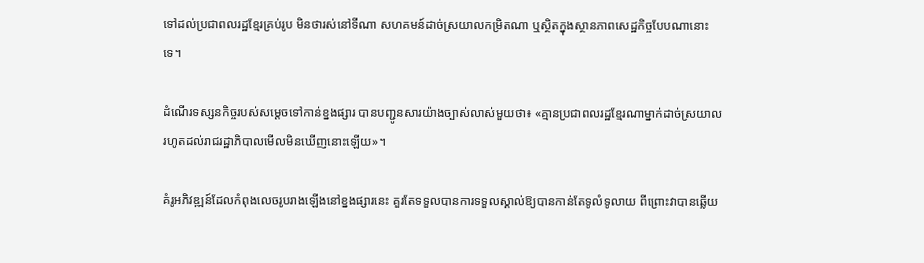ទៅដល់ប្រជាពលរដ្ឋខ្មែរគ្រប់រូប មិនថារស់នៅទីណា សហគមន៍ដាច់ស្រយាលកម្រិតណា ឬស្ថិតក្នុងស្ថានភាពសេដ្ឋកិច្ចបែបណានោះទេ។

ដំណើរទស្សនកិច្ចរបស់សម្តេចទៅកាន់ខ្នងផ្សារ បានបញ្ជូនសារយ៉ាងច្បាស់លាស់មួយថា៖ «គ្មានប្រជាពលរដ្ឋខ្មែរណាម្នាក់ដាច់ស្រយាល រហូតដល់រាជរដ្ឋាភិបាលមើលមិនឃើញនោះឡើយ»។

គំរូអភិវឌ្ឍន៍ដែលកំពុងលេចរូបរាងឡើងនៅខ្នងផ្សារនេះ គួរតែទទួលបានការទទួលស្គាល់ឱ្យបានកាន់តែទូលំទូលាយ ពីព្រោះវាបានឆ្លើយ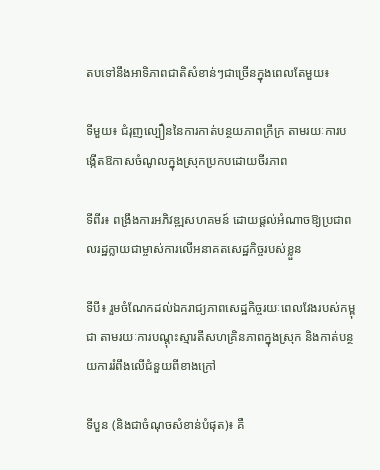តបទៅនឹងអាទិភាពជាតិសំខាន់ៗជាច្រើនក្នុងពេលតែមួយ៖

ទីមួយ៖ ជំរុញល្បឿននៃការកាត់បន្ថយភាពក្រីក្រ តាមរយៈការបង្កើតឱកាសចំណូលក្នុងស្រុកប្រកបដោយចីរភាព

ទីពីរ៖ ពង្រឹងការអភិវឌ្ឍសហគមន៍ ដោយផ្តល់អំណាចឱ្យប្រជាពលរដ្ឋក្លាយជាម្ចាស់ការលើអនាគតសេដ្ឋកិច្ចរបស់ខ្លួន

ទីបី៖ រួមចំណែកដល់ឯករាជ្យភាពសេដ្ឋកិច្ចរយៈពេលវែងរបស់កម្ពុជា តាមរយៈការបណ្តុះស្មារតីសហគ្រិនភាពក្នុងស្រុក និងកាត់បន្ថយការរំពឹងលើជំនួយពីខាងក្រៅ

ទីបួន (និងជាចំណុចសំខាន់បំផុត)៖ គឺ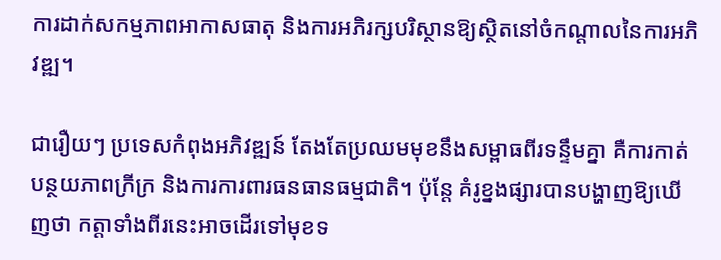ការដាក់សកម្មភាពអាកាសធាតុ និងការអភិរក្សបរិស្ថានឱ្យស្ថិតនៅចំកណ្តាលនៃការអភិវឌ្ឍ។

ជារឿយៗ ប្រទេសកំពុងអភិវឌ្ឍន៍ តែងតែប្រឈមមុខនឹងសម្ពាធពីរទន្ទឹមគ្នា គឺការកាត់បន្ថយភាពក្រីក្រ និងការការពារធនធានធម្មជាតិ។ ប៉ុន្តែ គំរូខ្នងផ្សារបានបង្ហាញឱ្យឃើញថា កត្តាទាំងពីរនេះអាចដើរទៅមុខទ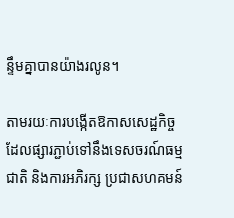ន្ទឹមគ្នាបានយ៉ាងរលូន។

តាមរយៈការបង្កើតឱកាសសេដ្ឋកិច្ចដែលផ្សារភ្ជាប់ទៅនឹងទេសចរណ៍ធម្មជាតិ និងការអភិរក្ស ប្រជាសហគមន៍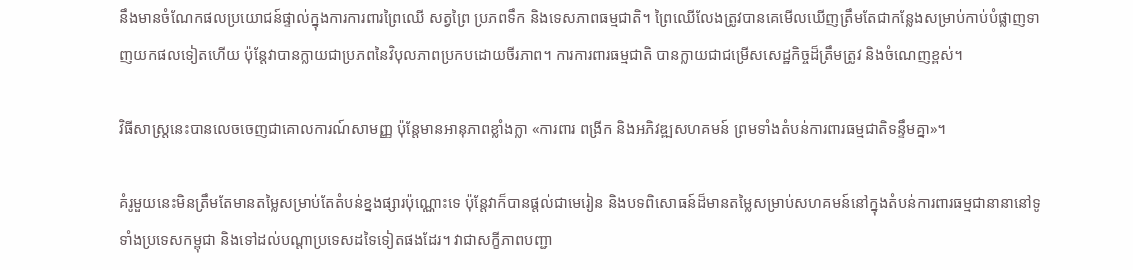នឹងមានចំណែកផលប្រយោជន៍ផ្ទាល់ក្នុងការការពារព្រៃឈើ សត្វព្រៃ ប្រភពទឹក និងទេសភាពធម្មជាតិ។ ព្រៃឈើលែងត្រូវបានគេមើលឃើញត្រឹមតែជាកន្លែងសម្រាប់កាប់បំផ្លាញទាញយកផលទៀតហើយ ប៉ុន្តែវាបានក្លាយជាប្រភពនៃវិបុលភាពប្រកបដោយចីរភាព។ ការការពារធម្មជាតិ បានក្លាយជាជម្រើសសេដ្ឋកិច្ចដ៏ត្រឹមត្រូវ និងចំណេញខ្ពស់។

វិធីសាស្ត្រនេះបានលេចចេញជាគោលការណ៍សាមញ្ញ ប៉ុន្តែមានអានុភាពខ្លាំងក្លា «ការពារ ពង្រីក និងអភិវឌ្ឍសហគមន៍ ព្រមទាំងតំបន់ការពារធម្មជាតិទន្ទឹមគ្នា»។

គំរូមួយនេះមិនត្រឹមតែមានតម្លៃសម្រាប់តែតំបន់ខ្នងផ្សារប៉ុណ្ណោះទេ ប៉ុន្តែវាក៏បានផ្តល់ជាមេរៀន និងបទពិសោធន៍ដ៏មានតម្លៃសម្រាប់សហគមន៍នៅក្នុងតំបន់ការពារធម្មជានានានៅទូទាំងប្រទេសកម្ពុជា និងទៅដល់បណ្តាប្រទេសដទៃទៀតផងដែរ។ វាជាសក្ខីភាពបញ្ជា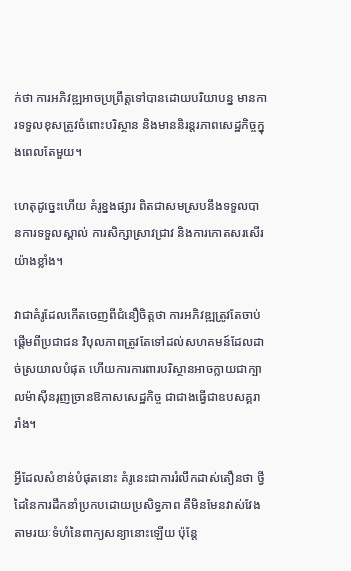ក់ថា ការអភិវឌ្ឍអាចប្រព្រឹត្តទៅបានដោយបរិយាបន្ន មានការទទួលខុសត្រូវចំពោះបរិស្ថាន និងមាននិរន្តរភាពសេដ្ឋកិច្ចក្នុងពេលតែមួយ។

ហេតុដូច្នេះហើយ គំរូខ្នងផ្សារ ពិតជាសមស្របនឹងទទួលបានការទទួលស្គាល់ ការសិក្សាស្រាវជ្រាវ និងការកោតសរសើរយ៉ាងខ្លាំង។

វាជាគំរូដែលកើតចេញពីជំនឿចិត្តថា ការអភិវឌ្ឍត្រូវតែចាប់ផ្តើមពីប្រជាជន វិបុលភាពត្រូវតែទៅដល់សហគមន៍ដែលដាច់ស្រយាលបំផុត ហើយការការពារបរិស្ថានអាចក្លាយជាក្បាលម៉ាស៊ីនរុញច្រានឱកាសសេដ្ឋកិច្ច ជាជាងធ្វើជាឧបសគ្គរារាំង។

អ្វីដែលសំខាន់បំផុតនោះ គំរូនេះជាការរំលឹកដាស់តឿនថា ថ្វីដៃនៃការដឹកនាំប្រកបដោយប្រសិទ្ធភាព គឺមិនមែនវាស់វែងតាមរយៈទំហំនៃពាក្យសន្យានោះឡើយ ប៉ុន្តែ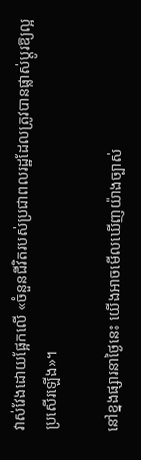វាស់វែងដោយផ្អែកលើ «ចំនួនជីវិតរបស់ប្រជាពលរដ្ឋដែលត្រូវបានផ្លាស់ប្តូរឱ្យល្អប្រសើរឡើង»។

នៅខ្នងផ្សារនាថ្ងៃនេះ យើងអាចមើលឃើញយ៉ាងច្បាស់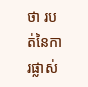ថា របត់នៃការផ្លាស់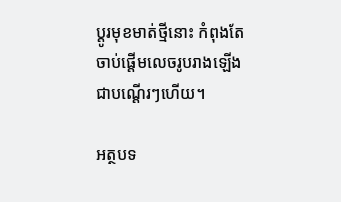ប្តូរមុខមាត់ថ្មីនោះ កំពុងតែចាប់ផ្តើមលេចរូបរាងឡើងជាបណ្តើរៗហើយ។

អត្ថបទ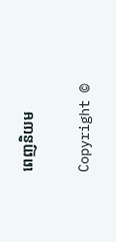ពេញនិយម

Copyright ©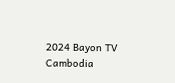2024 Bayon TV Cambodia